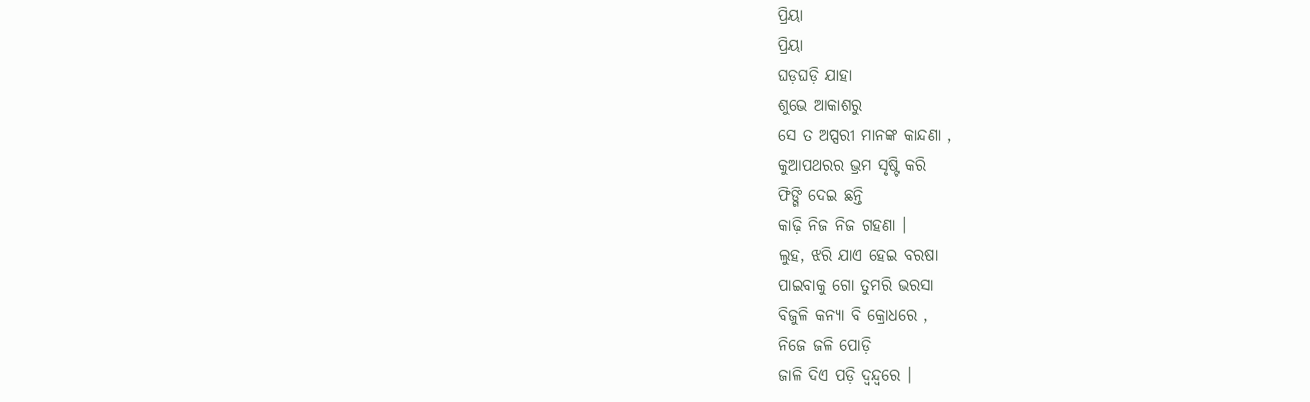ପ୍ରିୟା
ପ୍ରିୟା
ଘଡ଼ଘଡ଼ି ଯାହା
ଶୁଭେ ଆକାଶରୁ
ସେ ତ ଅପ୍ସରୀ ମାନଙ୍କ କାନ୍ଦଣା ,
କୁଆପଥରର ଭ୍ରମ ସୃଷ୍ଟି କରି
ଫିଙ୍ଗି ଦେଇ ଛନ୍ତି
କାଢ଼ି ନିଜ ନିଜ ଗହଣା ।
ଲୁହ, ଝରି ଯାଏ ହେଇ ବରଷା
ପାଇବାକୁ ଗୋ ତୁମରି ଭରସା
ବିଜୁଳି କନ୍ୟା ବି କ୍ରୋଧରେ ,
ନିଜେ ଜଳି ପୋଡ଼ି
ଜାଳି ଦିଏ ପଡ଼ି ଦ୍ବନ୍ଦ୍ବରେ ।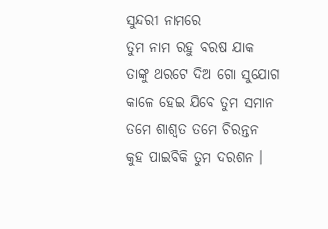ସୁନ୍ଦରୀ ନାମରେ
ତୁମ ନାମ ରହୁ ବରଷ ଯାକ
ତାଙ୍କୁ ଥରଟେ ଦିଅ ଗୋ ସୁଯୋଗ
କାଳେ ହେଇ ଯିବେ ତୁମ ସମାନ
ତମେ ଶାଶ୍ବତ ତମେ ଚିରନ୍ତନ
କୁହ ପାଇବିକି ତୁମ ଦରଶନ ।